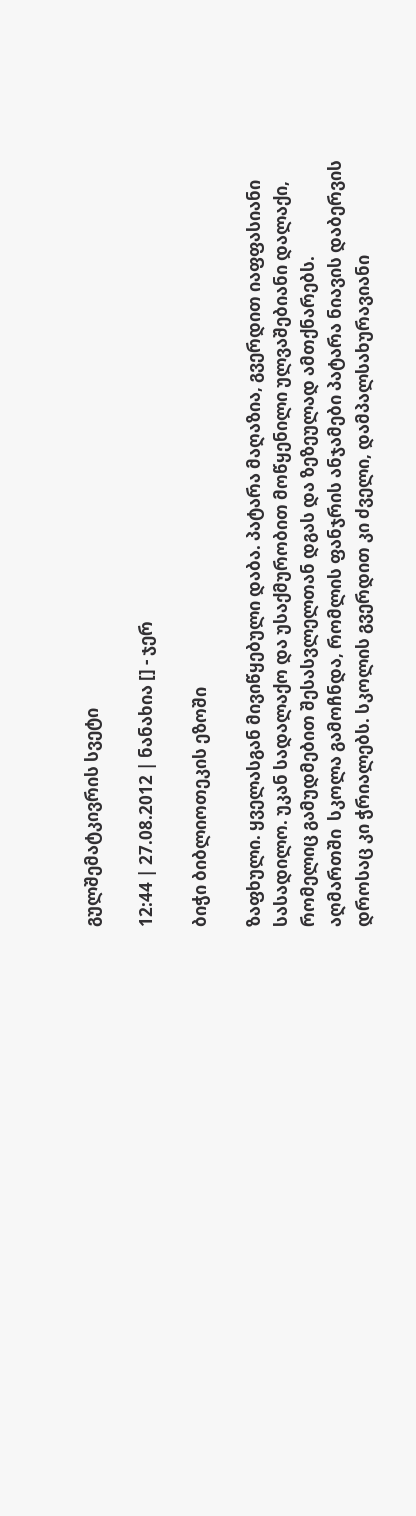გულშემატკივრის სვეტი

12:44 | 27.08.2012 | ნანახია [] - ჯერ

ბიჭი ბიბლიოთეკის ეზოში

ზაფხული. ყველასგან მივიწყებული დაბა. პატარა მაღაზია, გვერდით იაფფასიანი სასადილო. უკან სადალაქო და უსაქმურობით მოწყენილი ულვაშებიანი დალაქი, რომელიც გამუდმებით შესასვლელთან დგას და ზეზეულად ამთქნარებს.
აღმართში  სკოლა გამოჩნდა, რომლის ფანჯრის ანჯამები პატარა ნიავის დაბერვის დროსაც კი ჭრიალებს. სკოლის გვერდით კი ძველი, დამპალსახურავიანი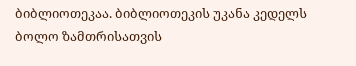ბიბლიოთეკაა. ბიბლიოთეკის უკანა კედელს ბოლო ზამთრისათვის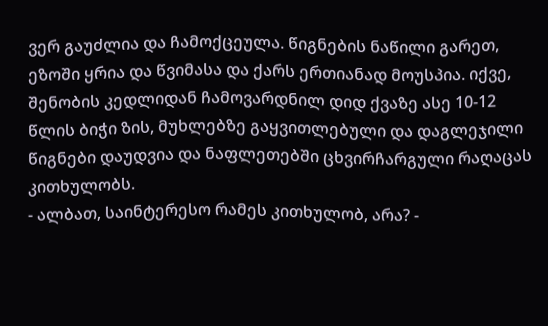ვერ გაუძლია და ჩამოქცეულა. წიგნების ნაწილი გარეთ, ეზოში ყრია და წვიმასა და ქარს ერთიანად მოუსპია. იქვე, შენობის კედლიდან ჩამოვარდნილ დიდ ქვაზე ასე 10-12 წლის ბიჭი ზის, მუხლებზე გაყვითლებული და დაგლეჯილი წიგნები დაუდვია და ნაფლეთებში ცხვირჩარგული რაღაცას კითხულობს.
- ალბათ, საინტერესო რამეს კითხულობ, არა? -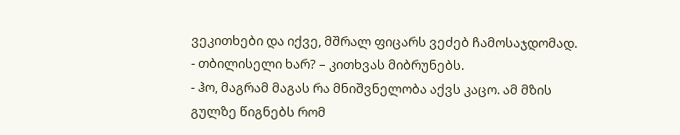ვეკითხები და იქვე, მშრალ ფიცარს ვეძებ ჩამოსაჯდომად.
- თბილისელი ხარ? – კითხვას მიბრუნებს.
- ჰო, მაგრამ მაგას რა მნიშვნელობა აქვს კაცო. ამ მზის გულზე წიგნებს რომ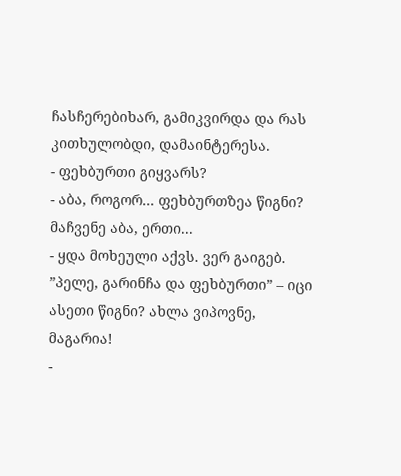ჩასჩერებიხარ, გამიკვირდა და რას კითხულობდი, დამაინტერესა.
- ფეხბურთი გიყვარს?
- აბა, როგორ... ფეხბურთზეა წიგნი? მაჩვენე აბა, ერთი...
- ყდა მოხეული აქვს. ვერ გაიგებ. ”პელე, გარინჩა და ფეხბურთი” – იცი ასეთი წიგნი? ახლა ვიპოვნე, მაგარია!
-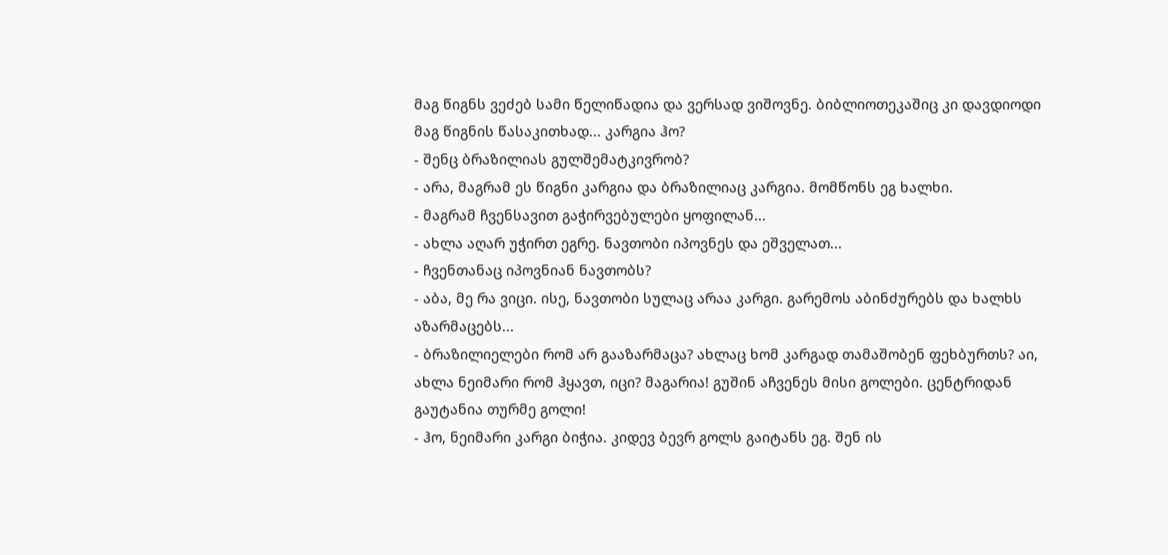მაგ წიგნს ვეძებ სამი წელიწადია და ვერსად ვიშოვნე. ბიბლიოთეკაშიც კი დავდიოდი მაგ წიგნის წასაკითხად... კარგია ჰო?
- შენც ბრაზილიას გულშემატკივრობ?
- არა, მაგრამ ეს წიგნი კარგია და ბრაზილიაც კარგია. მომწონს ეგ ხალხი.
- მაგრამ ჩვენსავით გაჭირვებულები ყოფილან...
- ახლა აღარ უჭირთ ეგრე. ნავთობი იპოვნეს და ეშველათ...
- ჩვენთანაც იპოვნიან ნავთობს?
- აბა, მე რა ვიცი. ისე, ნავთობი სულაც არაა კარგი. გარემოს აბინძურებს და ხალხს აზარმაცებს...
- ბრაზილიელები რომ არ გააზარმაცა? ახლაც ხომ კარგად თამაშობენ ფეხბურთს? აი, ახლა ნეიმარი რომ ჰყავთ, იცი? მაგარია! გუშინ აჩვენეს მისი გოლები. ცენტრიდან გაუტანია თურმე გოლი!
- ჰო, ნეიმარი კარგი ბიჭია. კიდევ ბევრ გოლს გაიტანს ეგ. შენ ის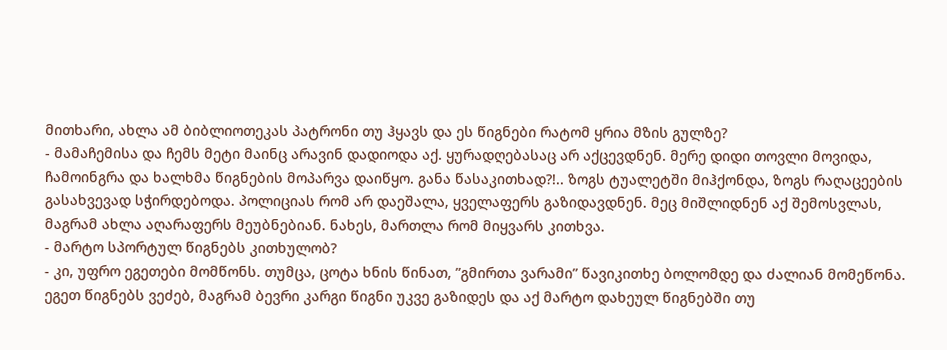მითხარი, ახლა ამ ბიბლიოთეკას პატრონი თუ ჰყავს და ეს წიგნები რატომ ყრია მზის გულზე?
- მამაჩემისა და ჩემს მეტი მაინც არავინ დადიოდა აქ. ყურადღებასაც არ აქცევდნენ. მერე დიდი თოვლი მოვიდა, ჩამოინგრა და ხალხმა წიგნების მოპარვა დაიწყო. განა წასაკითხად?!.. ზოგს ტუალეტში მიჰქონდა, ზოგს რაღაცეების გასახვევად სჭირდებოდა. პოლიციას რომ არ დაეშალა, ყველაფერს გაზიდავდნენ. მეც მიშლიდნენ აქ შემოსვლას, მაგრამ ახლა აღარაფერს მეუბნებიან. ნახეს, მართლა რომ მიყვარს კითხვა.
- მარტო სპორტულ წიგნებს კითხულობ?
- კი, უფრო ეგეთები მომწონს. თუმცა, ცოტა ხნის წინათ, ”გმირთა ვარამი” წავიკითხე ბოლომდე და ძალიან მომეწონა. ეგეთ წიგნებს ვეძებ, მაგრამ ბევრი კარგი წიგნი უკვე გაზიდეს და აქ მარტო დახეულ წიგნებში თუ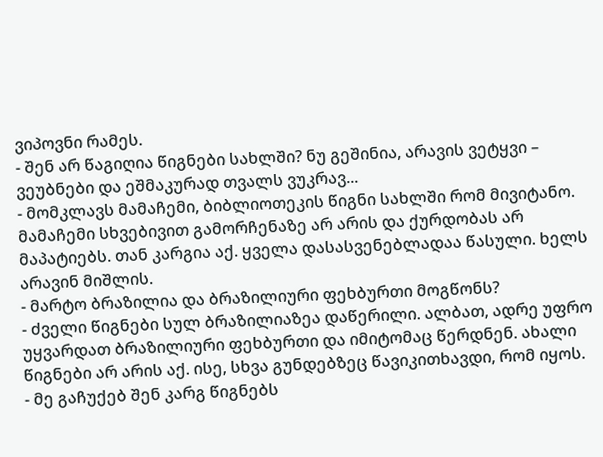ვიპოვნი რამეს.
- შენ არ წაგიღია წიგნები სახლში? ნუ გეშინია, არავის ვეტყვი – ვეუბნები და ეშმაკურად თვალს ვუკრავ...
- მომკლავს მამაჩემი, ბიბლიოთეკის წიგნი სახლში რომ მივიტანო. მამაჩემი სხვებივით გამორჩენაზე არ არის და ქურდობას არ მაპატიებს. თან კარგია აქ. ყველა დასასვენებლადაა წასული. ხელს არავინ მიშლის.
- მარტო ბრაზილია და ბრაზილიური ფეხბურთი მოგწონს?
- ძველი წიგნები სულ ბრაზილიაზეა დაწერილი. ალბათ, ადრე უფრო უყვარდათ ბრაზილიური ფეხბურთი და იმიტომაც წერდნენ. ახალი წიგნები არ არის აქ. ისე, სხვა გუნდებზეც წავიკითხავდი, რომ იყოს.
- მე გაჩუქებ შენ კარგ წიგნებს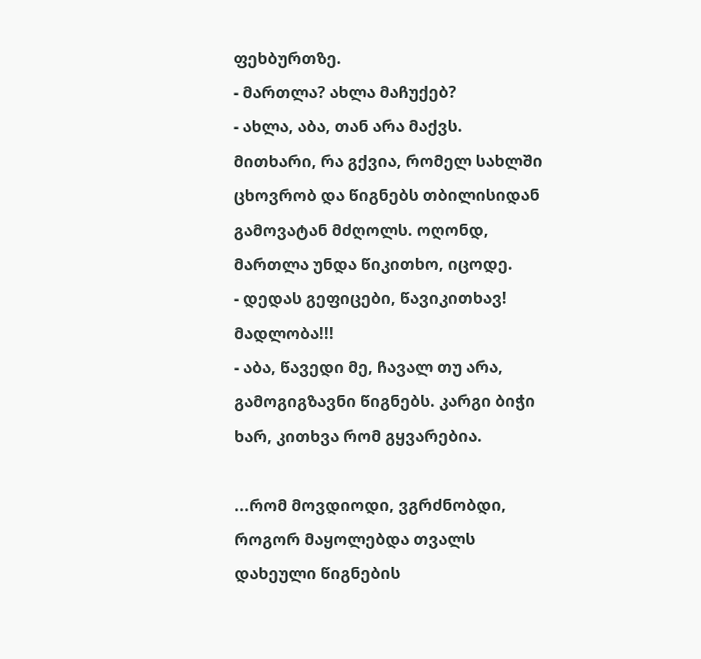ფეხბურთზე.
- მართლა? ახლა მაჩუქებ?
- ახლა, აბა, თან არა მაქვს. მითხარი, რა გქვია, რომელ სახლში ცხოვრობ და წიგნებს თბილისიდან გამოვატან მძღოლს. ოღონდ, მართლა უნდა წიკითხო, იცოდე.
- დედას გეფიცები, წავიკითხავ! მადლობა!!!
- აბა, წავედი მე, ჩავალ თუ არა, გამოგიგზავნი წიგნებს. კარგი ბიჭი ხარ, კითხვა რომ გყვარებია.

...რომ მოვდიოდი, ვგრძნობდი, როგორ მაყოლებდა თვალს დახეული წიგნების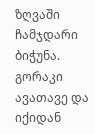ზღვაში ჩამჯდარი ბიჭუნა. გორაკი ავათავე და იქიდან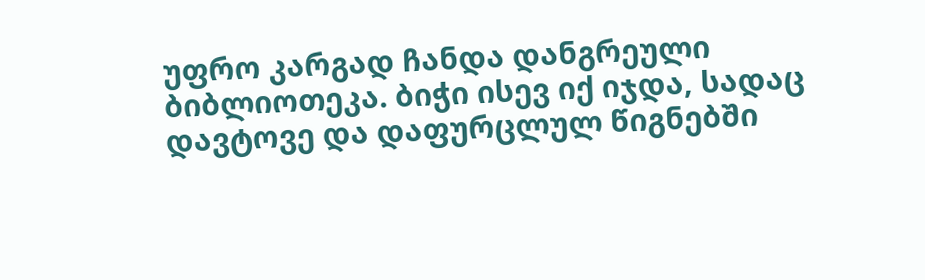უფრო კარგად ჩანდა დანგრეული ბიბლიოთეკა. ბიჭი ისევ იქ იჯდა, სადაც დავტოვე და დაფურცლულ წიგნებში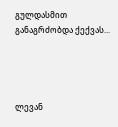გულდასმით განაგრძობდა ქექვას...




ლევან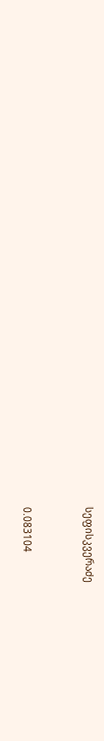სეფისკვერაძე


0.083104